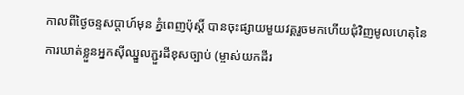កាលពីថ្ងៃចន្ទសប្ដាហ៍មុន ភ្នំពេញប៉ុស្ដិ៍ បានចុះផ្សាយមួយវគ្គរួចមកហើយជុំវិញមូលហេតុនៃការឃាត់ខ្លួនអ្នកស៊ីឈ្នួលភ្ជួរដីខុសច្បាប់ (ម្ចាស់យកដីរ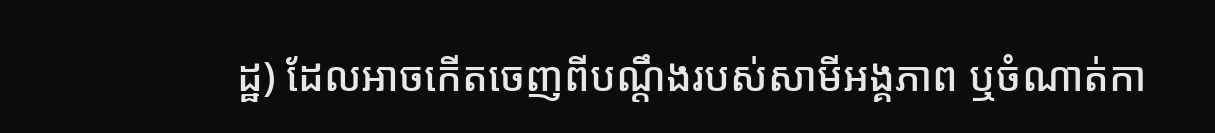ដ្ឋ) ដែលអាចកើតចេញពីបណ្តឹងរបស់សាមីអង្គភាព ឬចំណាត់កា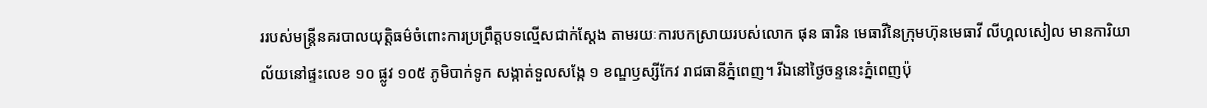ររបស់មន្រ្តីនគរបាលយុត្តិធម៌ចំពោះការប្រព្រឹត្តបទល្មើសជាក់ស្តែង តាមរយៈការបកស្រាយរបស់លោក ផុន ធារិន មេធាវីនៃក្រុមហ៊ុនមេធាវី លីហ្គលសៀល មានការិយាល័យនៅផ្ទះលេខ ១០ ផ្លូវ ១០៥ ភូមិបាក់ទូក សង្កាត់ទួលសង្កែ ១ ខណ្ឌឫស្សីកែវ រាជធានីភ្នំពេញ។ រីឯនៅថ្ងៃចន្ទនេះភ្នំពេញប៉ុ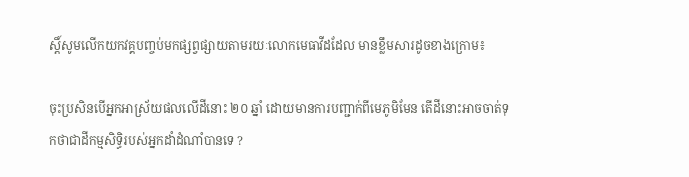ស្ដិ៍សូមលើកយកវគ្គបញ្ចប់មកផ្សព្វផ្សាយតាមរយៈលោកមេធាវីដដែល មានខ្លឹមសារដូចខាងក្រោម៖

ចុះប្រសិនបើអ្នកអាស្រ័យផលលើដីនោះ ២០ ឆ្នាំ ដោយមានការបញ្ជាក់ពីមេភូមិមែន តើដីនោះអាចចាត់ទុកថាជាដីកម្មសិទ្ធិរបស់អ្នកដាំដំណាំបានទេ ?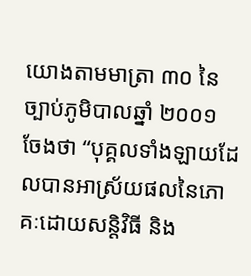យោងតាមមាត្រា ៣០ នៃច្បាប់ភូមិបាលឆ្នាំ ២០០១ ចែងថា “បុគ្គលទាំងឡាយដែលបានអាស្រ័យផលនៃភោគៈដោយសន្តិវិធី និង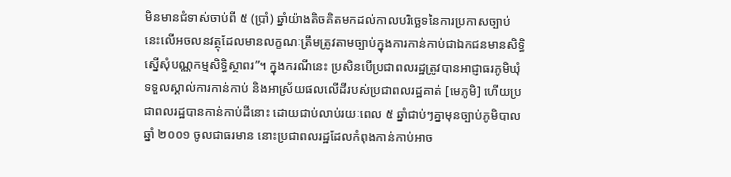មិនមានជំទាស់ចាប់ពី ៥ (ប្រាំ) ឆ្នាំយ៉ាងតិចគិតមកដល់កាលបរិច្ឆេទនៃការប្រកាសច្បាប់នេះលើអចលនវត្ថុដែលមានលក្ខណៈត្រឹមត្រូវតាមច្បាប់ក្នុងការកាន់កាប់ជាឯកជនមានសិទ្ធិស្នើសុំបណ្ណកម្មសិទ្ធិស្ថាពរ”។ ក្នុងករណីនេះ ប្រសិនបើប្រជាពលរដ្ឋត្រូវបានអាជ្ញាធរភូមិឃុំទទួលស្គាល់ការកាន់កាប់ និងអាស្រ័យផលលើដីរបស់ប្រជាពលរដ្ឋគាត់ [មេភូមិ] ហើយប្រជាពលរដ្ឋបានកាន់កាប់ដីនោះ ដោយជាប់លាប់រយៈពេល ៥ ឆ្នាំជាប់ៗគ្នាមុនច្បាប់ភូមិបាលឆ្នាំ ២០០១ ចូលជាធរមាន នោះប្រជាពលរដ្ឋដែលកំពុងកាន់កាប់អាច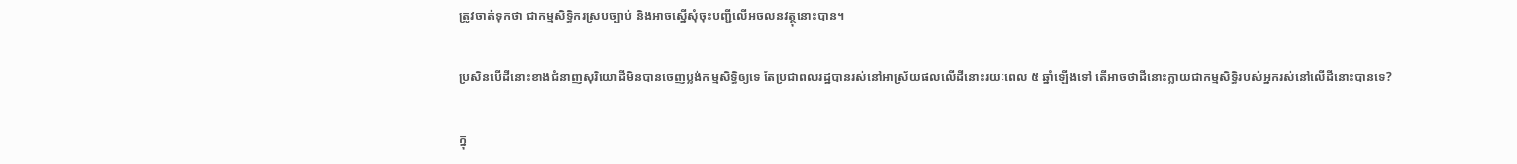ត្រូវចាត់ទុកថា ជាកម្មសិទ្ធិករស្របច្បាប់ និងអាចស្នើសុំចុះបញ្ជីលើអចលនវត្ថុនោះបាន។

ប្រសិនបើដីនោះខាងជំនាញសុរិយោដីមិនបានចេញប្លង់កម្មសិទ្ធិឲ្យទេ តែប្រជាពលរដ្ឋបានរស់នៅអាស្រ័យផលលើដីនោះរយៈពេល ៥ ឆ្នាំឡើងទៅ តើអាចថាដីនោះក្លាយជាកម្មសិទ្ធិរបស់អ្នករស់នៅលើដីនោះបានទេ?

ក្នុ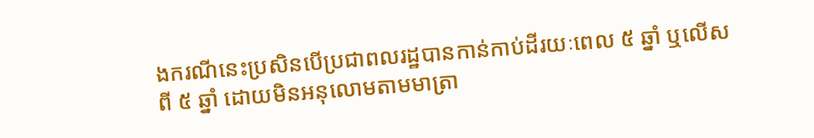ងករណីនេះប្រសិនបើប្រជាពលរដ្ឋបានកាន់កាប់ដីរយៈពេល ៥ ឆ្នាំ ឬលើសពី ៥ ឆ្នាំ ដោយមិនអនុលោមតាមមាត្រា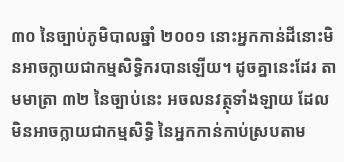៣០ នៃច្បាប់ភូមិបាលឆ្នាំ ២០០១ នោះអ្នកកាន់ដីនោះមិនអាចក្លាយជាកម្មសិទ្ធិករបានឡើយ។ ដូចគ្នានេះដែរ តាមមាត្រា ៣២ នៃច្បាប់នេះ អចលនវត្ថុទាំងឡាយ ដែលមិនអាចក្លាយជាកម្មសិទ្ធិ នៃអ្នកកាន់កាប់ស្របតាម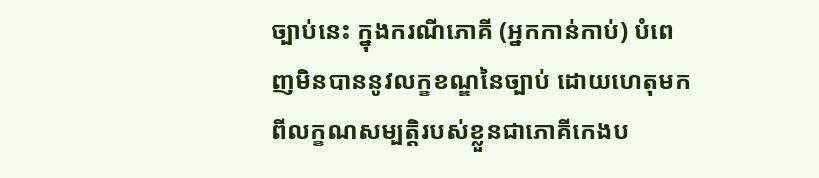ច្បាប់នេះ ក្នុងករណីភោគី (អ្នកកាន់កាប់) បំពេញមិនបាននូវលក្ខខណ្ឌនៃច្បាប់ ដោយហេតុមកពីលក្ខណសម្បត្តិរបស់ខ្លួនជាភោគីកេងប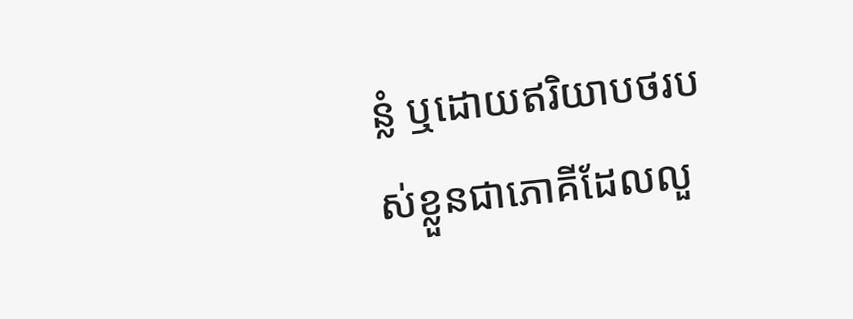ន្លំ ឬដោយឥរិយាបថរបស់ខ្លួនជាភោគីដែលលួ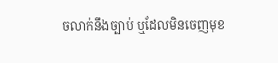ចលាក់នឹងច្បាប់ ឬដែលមិនចេញមុខ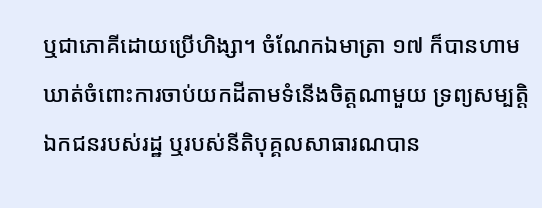ឬជាភោគីដោយប្រើហិង្សា។ ចំណែកឯមាត្រា ១៧ ក៏បានហាមឃាត់ចំពោះការចាប់យកដីតាមទំនើងចិត្តណាមួយ ទ្រព្យសម្បត្តិឯកជនរបស់រដ្ឋ ឬរបស់នីតិបុគ្គលសាធារណបាន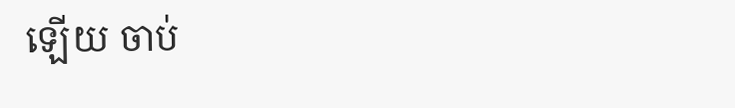ឡើយ ចាប់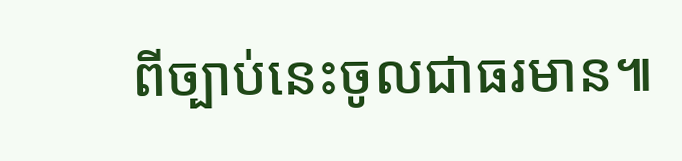ពីច្បាប់នេះចូលជាធរមាន៕